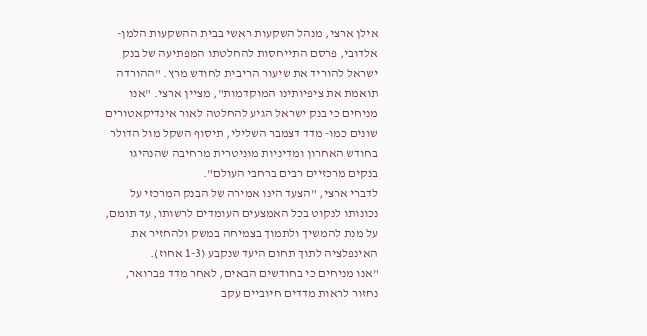אילן ארצי, מנהל השקעות ראשי בבית ההשקעות הלמן-אלדובי, פרסם התייחסות להחלטתו המפתיעה של בנק ישראל להוריד את שיעור הריבית לחודש מרץ. "ההורדה תואמת את ציפיותינו המוקדמות", מציין ארצי. "אנו מניחים כי בנק ישראל הגיע להחלטה לאור אינדיקאטורים שונים כמו- מדד דצמבר השלילי, תיסוף השקל מול הדולר בחודש האחרון ומדיניות מוניטרית מרחיבה שהנהיגו בנקים מרכזיים רבים ברחבי העולם".
לדברי ארצי, "הצעד הינו אמירה של הבנק המרכזי על נכונותו לנקוט בכל האמצעים העומדים לרשותו, עד תומם, על מנת להמשיך ולתמוך בצמיחה במשק ולהחזיר את האינפלציה לתוך תחום היעד שנקבע (1-3 אחוז).
"אנו מניחים כי בחודשים הבאים, לאחר מדד פברואר, נחזור לראות מדדים חיוביים עקב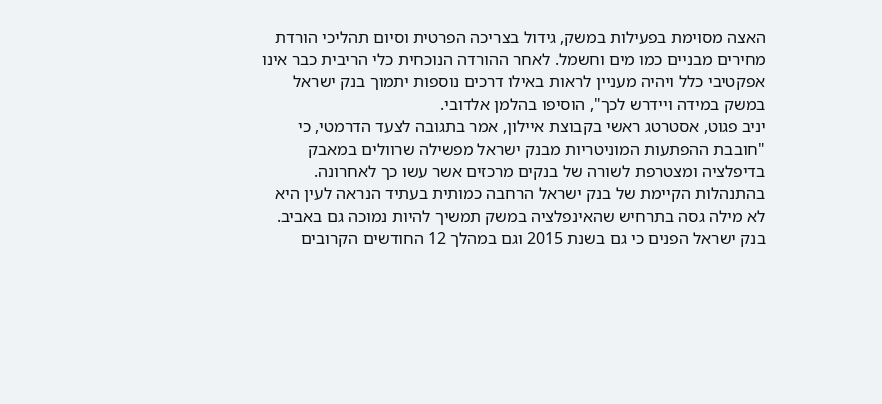האצה מסוימת בפעילות במשק, גידול בצריכה הפרטית וסיום תהליכי הורדת מחירים מבניים כמו מים וחשמל. לאחר ההורדה הנוכחית כלי הריבית כבר אינו אפקטיבי כלל ויהיה מעניין לראות באילו דרכים נוספות יתמוך בנק ישראל במשק במידה ויידרש לכך", הוסיפו בהלמן אלדובי.
יניב פגוט, אסטרטג ראשי בקבוצת איילון, אמר בתגובה לצעד הדרמטי, כי "חובבת ההפתעות המוניטריות מבנק ישראל מפשילה שרוולים במאבק בדיפלציה ומצטרפת לשורה של בנקים מרכזים אשר עשו כך לאחרונה. בהתנהלות הקיימת של בנק ישראל הרחבה כמותית בעתיד הנראה לעין היא לא מילה גסה בתרחיש שהאינפלציה במשק תמשיך להיות נמוכה גם באביב. בנק ישראל הפנים כי גם בשנת 2015 וגם במהלך 12 החודשים הקרובים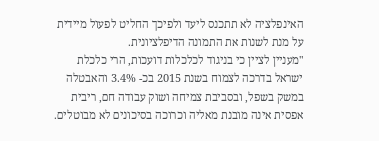האינפלציה לא תתכנס ליעד ולפיכך החליט לפעול מיידית על מנת לשנות את התמונה הדיפלציונית.
"מעניין לציין כי בניגוד לכלכלות דועכות, הרי כלכלת ישראל בדרכה לצמוח בשנת 2015 בכ- 3.4% והאבטלה במשק בשפל, ובסביבת צמיחה ושוק עבודה חם, ריבית אפסית אינה מובנת מאליה וכרוכה בסיכונים לא מבוטלים.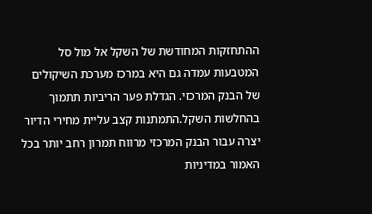ההתחזקות המחודשת של השקל אל מול סל המטבעות עמדה גם היא במרכז מערכת השיקולים של הבנק המרכזי. הגדלת פער הריביות תתמוך בהחלשות השקל.התמתנות קצב עליית מחירי הדיור יצרה עבור הבנק המרכזי מרווח תמרון רחב יותר בכל האמור במדיניות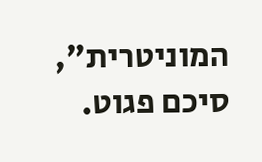המוניטרית", סיכם פגוט.